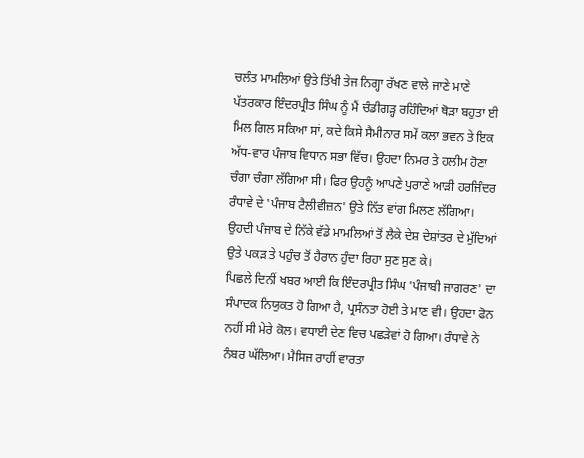ਚਲੰਤ ਮਾਮਲਿਆਂ ਉਤੇ ਤਿੱਖੀ ਤੇਜ ਨਿਗ੍ਹਾ ਰੱਖਣ ਵਾਲੇ ਜਾਣੇ ਮਾਣੇ ਪੱਤਰਕਾਰ ਇੰਦਰਪ੍ਰੀਤ ਸਿੰਘ ਨੂੰ ਮੈਂ ਚੰਡੀਗੜ੍ਹ ਰਹਿੰਦਿਆਂ ਥੋੜਾ ਬਹੁਤਾ ਈ ਮਿਲ ਗਿਲ ਸਕਿਆ ਸਾਂ, ਕਦੇ ਕਿਸੇ ਸੈਮੀਨਾਰ ਸਮੇਂ ਕਲਾ ਭਵਨ ਤੇ ਇਕ ਅੱਧ-ਵਾਰ ਪੰਜਾਬ ਵਿਧਾਨ ਸਭਾ ਵਿੱਚ। ਉਹਦਾ ਨਿਮਰ ਤੇ ਹਲੀਮ ਹੋਣਾ ਚੰਗਾ ਚੰਗਾ ਲੱਗਿਆ ਸੀ। ਫਿਰ ਉਹਨੂੰ ਆਪਣੇ ਪੁਰਾਣੇ ਆੜੀ ਹਰਜਿੰਦਰ ਰੰਧਾਵੇ ਦੇ 'ਪੰਜਾਬ ਟੈਲੀਵੀਜ਼ਨ' ਉਤੇ ਨਿੱਤ ਵਾਂਗ ਮਿਲਣ ਲੱਗਿਆ। ਉਹਦੀ ਪੰਜਾਬ ਦੇ ਨਿੱਕੇ ਵੱਡੇ ਮਾਮਲਿਆਂ ਤੋਂ ਲੈਕੇ ਦੇਸ਼ ਦੇਸ਼ਾਂਤਰ ਦੇ ਮੁੱਦਿਆਂ ਉਤੇ ਪਕੜ ਤੇ ਪਹੁੰਚ ਤੋਂ ਹੈਰਾਨ ਹੁੰਦਾ ਰਿਹਾ ਸੁਣ ਸੁਣ ਕੇ।
ਪਿਛਲੇ ਦਿਨੀਂ ਖਬਰ ਆਈ ਕਿ ਇੰਦਰਪ੍ਰੀਤ ਸਿੰਘ 'ਪੰਜਾਬੀ ਜਾਗਰਣ' ਦਾ ਸੰਪਾਦਕ ਨਿਯੁਕਤ ਹੋ ਗਿਆ ਹੈ, ਪ੍ਰਸੰਨਤਾ ਹੋਈ ਤੇ ਮਾਣ ਵੀ। ਉਹਦਾ ਫੋਨ ਨਹੀਂ ਸੀ ਮੇਰੇ ਕੋਲ। ਵਧਾਈ ਦੇਣ ਵਿਚ ਪਛੜੇਵਾਂ ਹੋ ਗਿਆ। ਰੰਧਾਵੇ ਨੇ ਨੰਬਰ ਘੱਲਿਆ। ਮੈਸਿਜ ਰਾਹੀਂ ਵਾਰਤਾ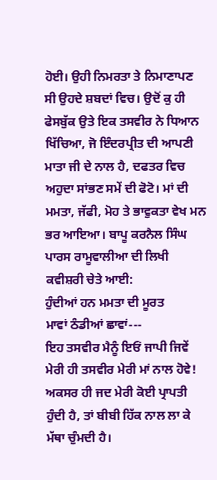ਹੋਈ। ਉਹੀ ਨਿਮਰਤਾ ਤੇ ਨਿਮਾਣਾਪਣ ਸੀ ਉਹਦੇ ਸ਼ਬਦਾਂ ਵਿਚ। ਉਦੋਂ ਕੁ ਹੀ ਫੇਸਬੁੱਕ ਉਤੇ ਇਕ ਤਸਵੀਰ ਨੇ ਧਿਆਨ ਖਿੱਚਿਆ, ਜੋ ਇੰਦਰਪ੍ਰੀਤ ਦੀ ਆਪਣੀ ਮਾਤਾ ਜੀ ਦੇ ਨਾਲ ਹੈ, ਦਫਤਰ ਵਿਚ ਅਹੁਦਾ ਸਾਂਭਣ ਸਮੇਂ ਦੀ ਫੋਟੋ। ਮਾਂ ਦੀ ਮਮਤਾ, ਜੱਫੀ, ਮੋਹ ਤੇ ਭਾਵੁਕਤਾ ਵੇਖ ਮਨ ਭਰ ਆਇਆ। ਬਾਪੂ ਕਰਨੈਲ ਸਿੰਘ ਪਾਰਸ ਰਾਮੂਵਾਲੀਆ ਦੀ ਲਿਖੀ ਕਵੀਸ਼ਰੀ ਚੇਤੇ ਆਈ:
ਹੁੰਦੀਆਂ ਹਨ ਮਮਤਾ ਦੀ ਮੂਰਤ
ਮਾਵਾਂ ਠੰਡੀਆਂ ਛਾਵਾਂ---
ਇਹ ਤਸਵੀਰ ਮੈਨੂੰ ਇਓਂ ਜਾਪੀ ਜਿਵੇਂ ਮੇਰੀ ਹੀ ਤਸਵੀਰ ਮੇਰੀ ਮਾਂ ਨਾਲ ਹੋਵੇ! ਅਕਸਰ ਹੀ ਜਦ ਮੇਰੀ ਕੋਈ ਪ੍ਰਾਪਤੀ ਹੁੰਦੀ ਹੈ, ਤਾਂ ਬੀਬੀ ਹਿੱਕ ਨਾਲ ਲਾ ਕੇ ਮੱਥਾ ਚੁੰਮਦੀ ਹੈ।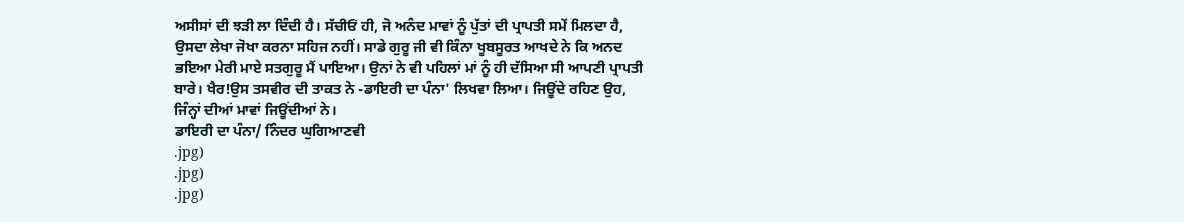ਅਸੀਸਾਂ ਦੀ ਝੜੀ ਲਾ ਦਿੰਦੀ ਹੈ। ਸੱਚੀਓਂ ਹੀ, ਜੋ ਅਨੰਦ ਮਾਵਾਂ ਨੂੰ ਪੁੱਤਾਂ ਦੀ ਪ੍ਰਾਪਤੀ ਸਮੇਂ ਮਿਲਦਾ ਹੈ, ਉਸਦਾ ਲੇਖਾ ਜੋਖਾ ਕਰਨਾ ਸਹਿਜ ਨਹੀਂ। ਸਾਡੇ ਗੁਰੂ ਜੀ ਵੀ ਕਿੰਨਾ ਖੂਬਸੂਰਤ ਆਖਦੇ ਨੇ ਕਿ ਅਨਦ ਭਇਆ ਮੇਰੀ ਮਾਏ ਸਤਗੁਰੂ ਮੈਂ ਪਾਇਆ। ਉਨਾਂ ਨੇ ਵੀ ਪਹਿਲਾਂ ਮਾਂ ਨੂੰ ਹੀ ਦੱਸਿਆ ਸੀ ਆਪਣੀ ਪ੍ਰਾਪਤੀ ਬਾਰੇ। ਖੈਰ!ਉਸ ਤਸਵੀਰ ਦੀ ਤਾਕਤ ਨੇ -ਡਾਇਰੀ ਦਾ ਪੰਨਾ' ਲਿਖਵਾ ਲਿਆ। ਜਿਊਂਦੇ ਰਹਿਣ ਉਹ, ਜਿੰਨ੍ਹਾਂ ਦੀਆਂ ਮਾਵਾਂ ਜਿਊਂਦੀਆਂ ਨੇ।
ਡਾਇਰੀ ਦਾ ਪੰਨਾ/ ਨਿੰਦਰ ਘੁਗਿਆਣਵੀ
.jpg)
.jpg)
.jpg)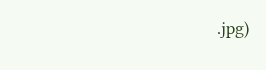.jpg)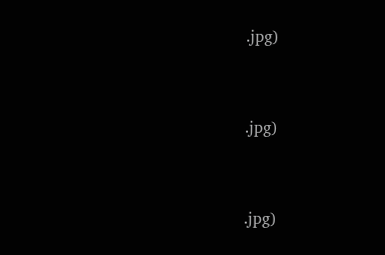.jpg)



.jpg)



.jpg)